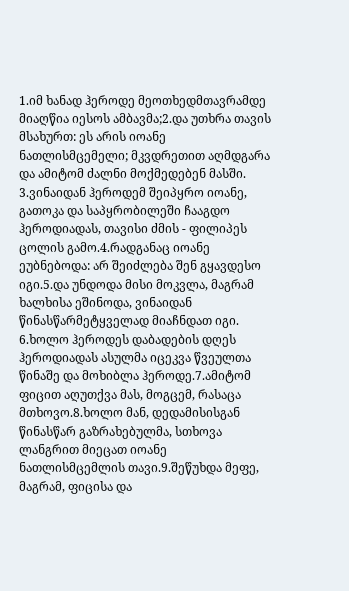1.იმ ხანად ჰეროდე მეოთხედმთავრამდე მიაღწია იესოს ამბავმა;2.და უთხრა თავის მსახურთ: ეს არის იოანე ნათლისმცემელი; მკვდრეთით აღმდგარა და ამიტომ ძალნი მოქმედებენ მასში.
3.ვინაიდან ჰეროდემ შეიპყრო იოანე, გათოკა და საპყრობილეში ჩააგდო ჰეროდიადას, თავისი ძმის - ფილიპეს ცოლის გამო.4.რადგანაც იოანე ეუბნებოდა: არ შეიძლება შენ გყავდესო იგი.5.და უნდოდა მისი მოკვლა, მაგრამ ხალხისა ეშინოდა, ვინაიდან წინასწარმეტყველად მიაჩნდათ იგი.
6.ხოლო ჰეროდეს დაბადების დღეს ჰეროდიადას ასულმა იცეკვა წვეულთა წინაშე და მოხიბლა ჰეროდე.7.ამიტომ ფიცით აღუთქვა მას, მოგცემ, რასაცა მთხოვო.8.ხოლო მან, დედამისისგან წინასწარ გაზრახებულმა, სთხოვა ლანგრით მიეცათ იოანე ნათლისმცემლის თავი.9.შეწუხდა მეფე, მაგრამ, ფიცისა და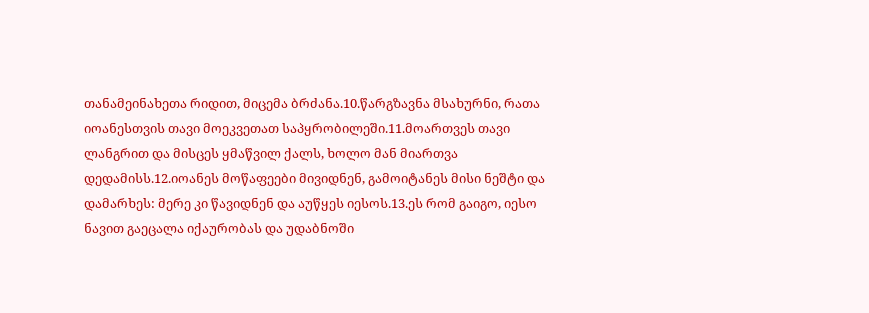თანამეინახეთა რიდით, მიცემა ბრძანა.10.წარგზავნა მსახურნი, რათა იოანესთვის თავი მოეკვეთათ საპყრობილეში.11.მოართვეს თავი ლანგრით და მისცეს ყმაწვილ ქალს, ხოლო მან მიართვა დედამისს.12.იოანეს მოწაფეები მივიდნენ, გამოიტანეს მისი ნეშტი და დამარხეს: მერე კი წავიდნენ და აუწყეს იესოს.13.ეს რომ გაიგო, იესო ნავით გაეცალა იქაურობას და უდაბნოში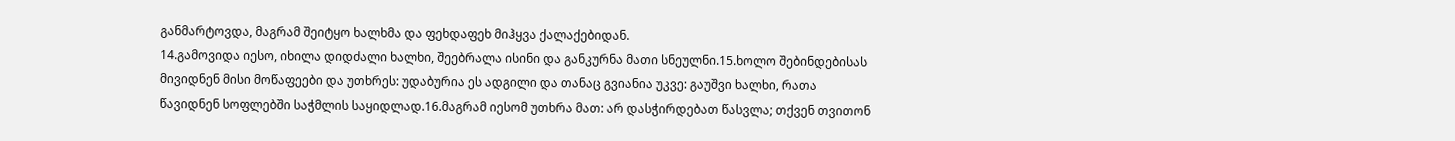განმარტოვდა, მაგრამ შეიტყო ხალხმა და ფეხდაფეხ მიჰყვა ქალაქებიდან.
14.გამოვიდა იესო, იხილა დიდძალი ხალხი, შეებრალა ისინი და განკურნა მათი სნეულნი.15.ხოლო შებინდებისას მივიდნენ მისი მოწაფეები და უთხრეს: უდაბურია ეს ადგილი და თანაც გვიანია უკვე: გაუშვი ხალხი, რათა წავიდნენ სოფლებში საჭმლის საყიდლად.16.მაგრამ იესომ უთხრა მათ: არ დასჭირდებათ წასვლა; თქვენ თვითონ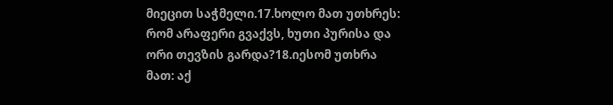მიეცით საჭმელი.17.ხოლო მათ უთხრეს: რომ არაფერი გვაქვს, ხუთი პურისა და ორი თევზის გარდა?18.იესომ უთხრა მათ: აქ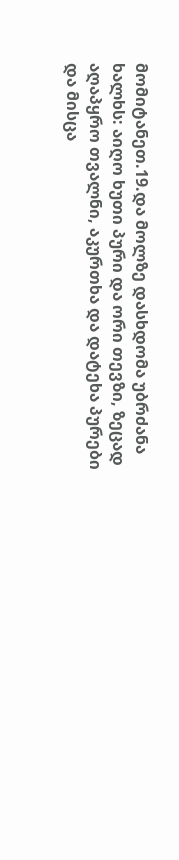მომიტანეთ.19.და მოლზე დასხდომა უბრძანა ხალხს: აიღო ხუთი პური და ორი თევზი, ზეცად აღაპყრო თვალნი, აკურთხა და დატეხა პურები და მისცა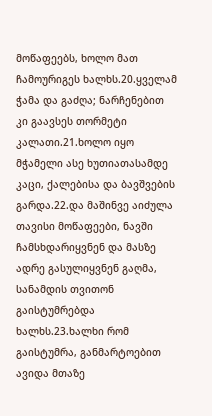მოწაფეებს, ხოლო მათ ჩამოურიგეს ხალხს.20.ყველამ ჭამა და გაძღა; ნარჩენებით კი გაავსეს თორმეტი კალათი.21.ხოლო იყო მჭამელი ასე ხუთიათასამდე კაცი, ქალებისა და ბავშვების გარდა.22.და მაშინვე აიძულა თავისი მოწაფეები, ნავში ჩამსხდარიყვნენ და მასზე ადრე გასულიყვნენ გაღმა, სანამდის თვითონ გაისტუმრებდა ხალხს.23.ხალხი რომ გაისტუმრა, განმარტოებით ავიდა მთაზე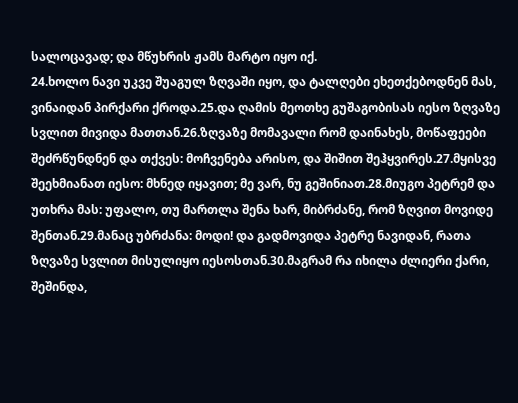სალოცავად; და მწუხრის ჟამს მარტო იყო იქ.
24.ხოლო ნავი უკვე შუაგულ ზღვაში იყო, და ტალღები ეხეთქებოდნენ მას, ვინაიდან პირქარი ქროდა.25.და ღამის მეოთხე გუშაგობისას იესო ზღვაზე სვლით მივიდა მათთან.26.ზღვაზე მომავალი რომ დაინახეს, მოწაფეები შეძრწუნდნენ და თქვეს: მოჩვენება არისო, და შიშით შეჰყვირეს.27.მყისვე შეეხმიანათ იესო: მხნედ იყავით; მე ვარ, ნუ გეშინიათ.28.მიუგო პეტრემ და უთხრა მას: უფალო, თუ მართლა შენა ხარ, მიბრძანე, რომ ზღვით მოვიდე შენთან.29.მანაც უბრძანა: მოდი! და გადმოვიდა პეტრე ნავიდან, რათა ზღვაზე სვლით მისულიყო იესოსთან.30.მაგრამ რა იხილა ძლიერი ქარი, შეშინდა,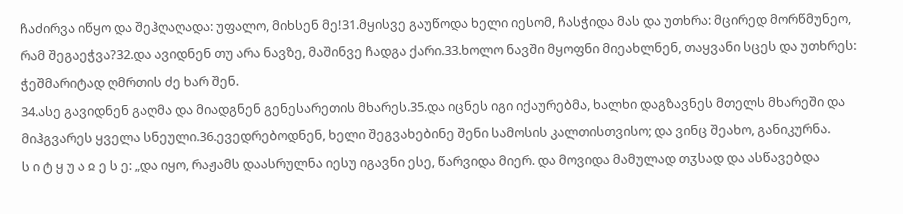ჩაძირვა იწყო და შეჰღაღადა: უფალო, მიხსენ მე!31.მყისვე გაუწოდა ხელი იესომ, ჩასჭიდა მას და უთხრა: მცირედ მორწმუნეო, რამ შეგაეჭვა?32.და ავიდნენ თუ არა ნავზე, მაშინვე ჩადგა ქარი.33.ხოლო ნავში მყოფნი მიეახლნენ, თაყვანი სცეს და უთხრეს: ჭეშმარიტად ღმრთის ძე ხარ შენ.
34.ასე გავიდნენ გაღმა და მიადგნენ გენესარეთის მხარეს.35.და იცნეს იგი იქაურებმა, ხალხი დაგზავნეს მთელს მხარეში და მიჰგვარეს ყველა სნეული.36.ევედრებოდნენ, ხელი შეგვახებინე შენი სამოსის კალთისთვისო; და ვინც შეახო, განიკურნა.
ს ი ტ ყ უ ა ჲ ე ს ე: „და იყო, რაჟამს დაასრულნა იესუ იგავნი ესე, წარვიდა მიერ. და მოვიდა მამულად თჳსად და ასწავებდა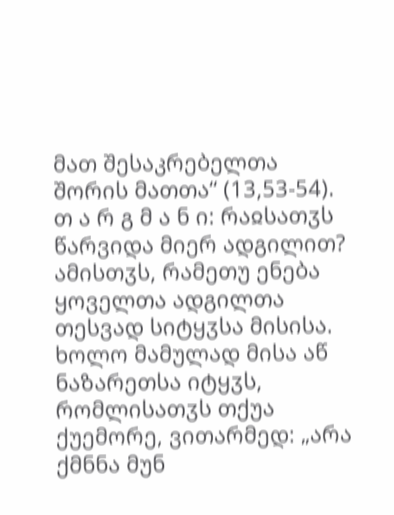მათ შესაკრებელთა შორის მათთა“ (13,53-54).
თ ა რ გ მ ა ნ ი: რაჲსათჳს წარვიდა მიერ ადგილით? ამისთჳს, რამეთუ ენება ყოველთა ადგილთა თესვად სიტყჳსა მისისა. ხოლო მამულად მისა აწ ნაზარეთსა იტყჳს, რომლისათჳს თქუა ქუემორე, ვითარმედ: „არა ქმნნა მუნ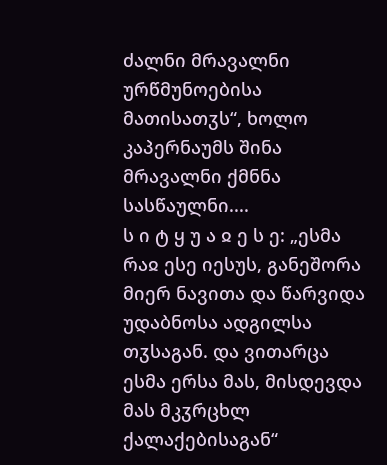ძალნი მრავალნი ურწმუნოებისა მათისათჳს“, ხოლო კაპერნაუმს შინა მრავალნი ქმნნა სასწაულნი....
ს ი ტ ყ უ ა ჲ ე ს ე: „ესმა რაჲ ესე იესუს, განეშორა მიერ ნავითა და წარვიდა უდაბნოსა ადგილსა თჳსაგან. და ვითარცა ესმა ერსა მას, მისდევდა მას მკჳრცხლ ქალაქებისაგან“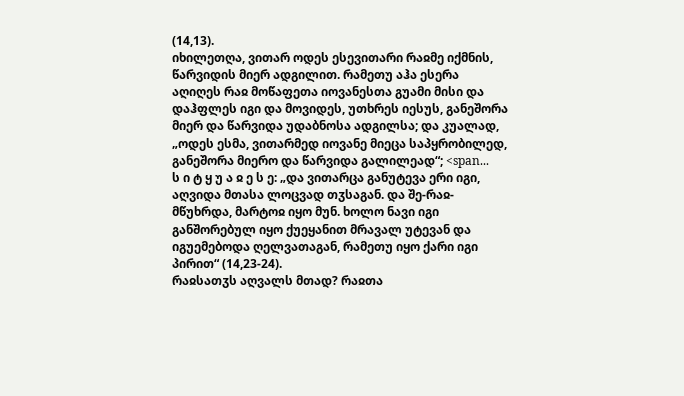(14,13).
იხილეთღა, ვითარ ოდეს ესევითარი რაჲმე იქმნის, წარვიდის მიერ ადგილით. რამეთუ აჰა ესერა აღიღეს რაჲ მოწაფეთა იოვანესთა გუამი მისი და დაჰფლეს იგი და მოვიდეს, უთხრეს იესუს, განეშორა მიერ და წარვიდა უდაბნოსა ადგილსა; და კუალად, „ოდეს ესმა, ვითარმედ იოვანე მიეცა საპყრობილედ, განეშორა მიერო და წარვიდა გალილეად“; <span...
ს ი ტ ყ უ ა ჲ ე ს ე: „და ვითარცა განუტევა ერი იგი, აღვიდა მთასა ლოცვად თჳსაგან. და შე-რაჲ-მწუხრდა, მარტოჲ იყო მუნ. ხოლო ნავი იგი განშორებულ იყო ქუეყანით მრავალ უტევან და იგუემებოდა ღელვათაგან, რამეთუ იყო ქარი იგი პირით“ (14,23-24).
რაჲსათჳს აღვალს მთად? რაჲთა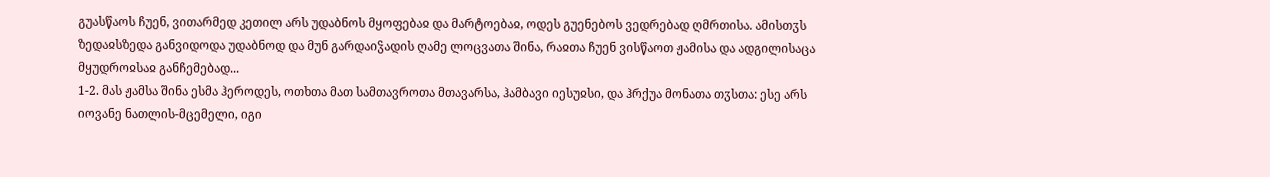გუასწაოს ჩუენ, ვითარმედ კეთილ არს უდაბნოს მყოფებაჲ და მარტოებაჲ, ოდეს გუენებოს ვედრებად ღმრთისა. ამისთჳს ზედაჲსზედა განვიდოდა უდაბნოდ და მუნ გარდაიჴადის ღამე ლოცვათა შინა, რაჲთა ჩუენ ვისწაოთ ჟამისა და ადგილისაცა მყუდროჲსაჲ განჩემებად...
1-2. მას ჟამსა შინა ესმა ჰეროდეს, ოთხთა მათ სამთავროთა მთავარსა, ჰამბავი იესუჲსი, და ჰრქუა მონათა თჳსთა: ესე არს იოვანე ნათლის-მცემელი, იგი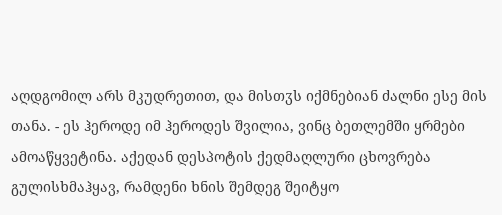აღდგომილ არს მკუდრეთით, და მისთჳს იქმნებიან ძალნი ესე მის თანა. - ეს ჰეროდე იმ ჰეროდეს შვილია, ვინც ბეთლემში ყრმები ამოაწყვეტინა. აქედან დესპოტის ქედმაღლური ცხოვრება გულისხმაჰყავ, რამდენი ხნის შემდეგ შეიტყო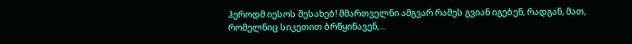ჰეროდმ იესოს შესახებ! მმართველნი ამგვარ რამეს გვიან იგებენ, რადგან, მათ, რომელნიც სიკეთით ბრწყინავენ,...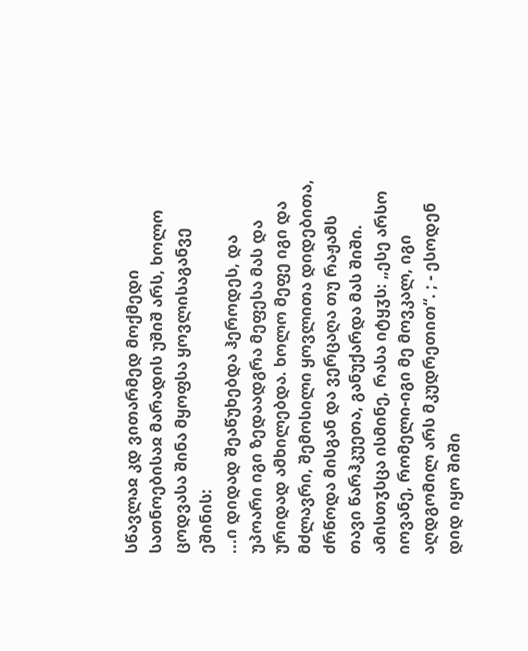სწავლაჲ კდ ვითარმედ მოქმედი სათნოებისაჲ მარადის უშიშ არს, ხოლო ცოდვასა შინა მყოფსა ყოვლისაგანვე ეშინის:
...ი დიდად შეაწუხებდა ჰეროდეს, და უპოარი იგი ზედაადგრა მეფესა მას და ურიდად ამხილებდა. ხოლო მეფე იგი და მძლავრი, შემოსილი ყოვლითა დიდებითა, ძრწოდა მისგან და ვერცაღა თუ რაჟამს თავი წარჰკუეთა, განუქარდა მას შიში. ამისთჳსცა ისმინე, რასა იტყჳს: „ესე არსო იოვანე, რომელი-იგი მე მოვკალ, იგი აღდგომილ არს მკუდრეთით“. ; - ესოდენ დიდ იყო შიში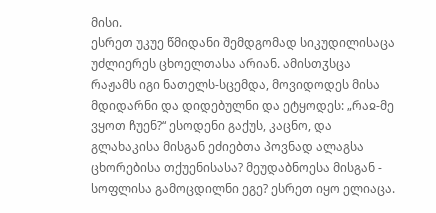მისი.
ესრეთ უკუე წმიდანი შემდგომად სიკუდილისაცა უძლიერეს ცხოელთასა არიან. ამისთჳსცა რაჟამს იგი ნათელს-სცემდა, მოვიდოდეს მისა მდიდარნი და დიდებულნი და ეტყოდეს: „რაჲ-მე ვყოთ ჩუენ?“ ესოდენი გაქუს, კაცნო, და გლახაკისა მისგან ეძიებთა პოვნად ალაგსა ცხორებისა თქუენისასა? მეუდაბნოესა მისგან - სოფლისა გამოცდილნი ეგე? ესრეთ იყო ელიაცა.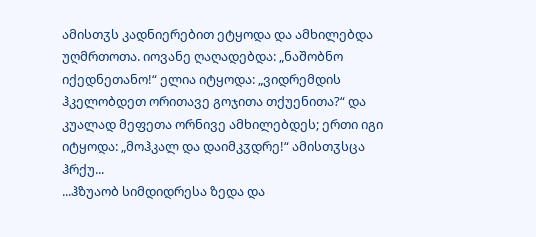ამისთჳს კადნიერებით ეტყოდა და ამხილებდა უღმრთოთა. იოვანე ღაღადებდა: „ნაშობნო იქედნეთანო!“ ელია იტყოდა: „ვიდრემდის ჰკელობდეთ ორითავე გოჯითა თქუენითა?“ და კუალად მეფეთა ორნივე ამხილებდეს; ერთი იგი იტყოდა: „მოჰკალ და დაიმკჳდრე!“ ამისთჳსცა ჰრქუ...
...ჰზუაობ სიმდიდრესა ზედა და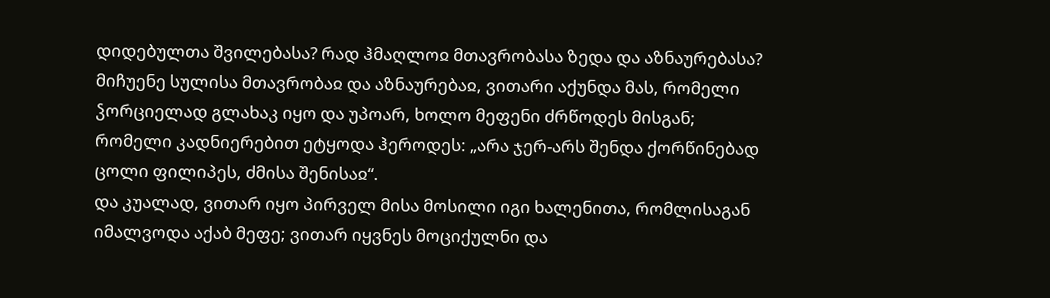დიდებულთა შვილებასა? რად ჰმაღლოჲ მთავრობასა ზედა და აზნაურებასა? მიჩუენე სულისა მთავრობაჲ და აზნაურებაჲ, ვითარი აქუნდა მას, რომელი ჴორციელად გლახაკ იყო და უპოარ, ხოლო მეფენი ძრწოდეს მისგან; რომელი კადნიერებით ეტყოდა ჰეროდეს: „არა ჯერ-არს შენდა ქორწინებად ცოლი ფილიპეს, ძმისა შენისაჲ“.
და კუალად, ვითარ იყო პირველ მისა მოსილი იგი ხალენითა, რომლისაგან იმალვოდა აქაბ მეფე; ვითარ იყვნეს მოციქულნი და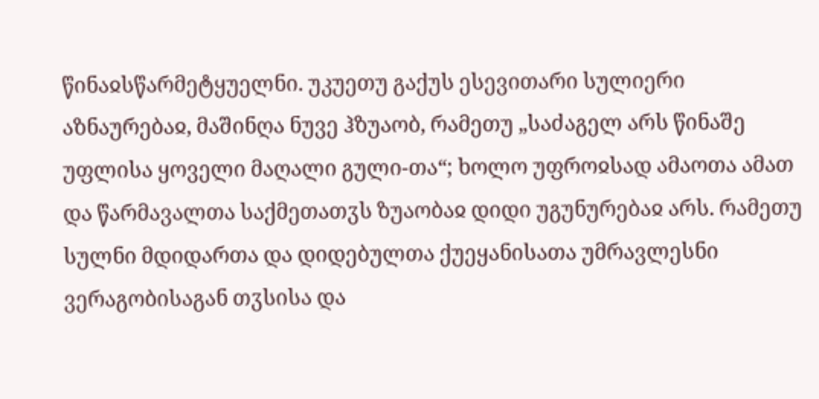წინაჲსწარმეტყუელნი. უკუეთუ გაქუს ესევითარი სულიერი აზნაურებაჲ, მაშინღა ნუვე ჰზუაობ, რამეთუ „საძაგელ არს წინაშე უფლისა ყოველი მაღალი გული-თა“; ხოლო უფროჲსად ამაოთა ამათ და წარმავალთა საქმეთათჳს ზუაობაჲ დიდი უგუნურებაჲ არს. რამეთუ სულნი მდიდართა და დიდებულთა ქუეყანისათა უმრავლესნი ვერაგობისაგან თჳსისა და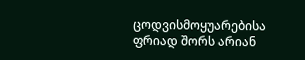ცოდვისმოყუარებისა ფრიად შორს არიან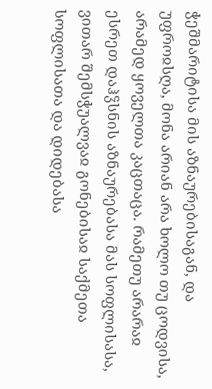ჭეშმარიტისა მის აზნაურებისაგან, და უფროჲსღა, მონა არიან არა ხოლო თუ ცოდვისა, არამედ ყოველთა კაცთაცა. რამეთუ არარაჲ ესრეთ დაჰჴსნის აზნაურებასა მას სოფლისასა, ვითარ შემსჭუალვაჲ გონებისაჲ საქმეთა სოფლისათა და დიდებასა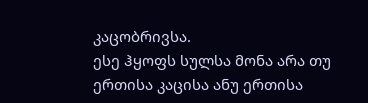კაცობრივსა.
ესე ჰყოფს სულსა მონა არა თუ ერთისა კაცისა ანუ ერთისა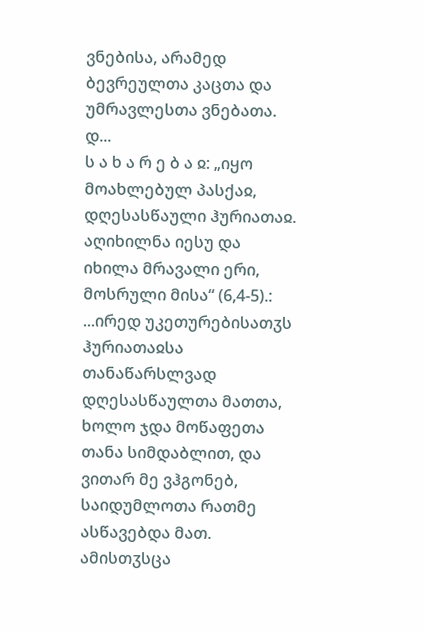ვნებისა, არამედ ბევრეულთა კაცთა და უმრავლესთა ვნებათა. დ...
ს ა ხ ა რ ე ბ ა ჲ: „იყო მოახლებულ პასქაჲ, დღესასწაული ჰურიათაჲ. აღიხილნა იესუ და იხილა მრავალი ერი, მოსრული მისა“ (6,4-5).:
...ირედ უკეთურებისათჳს ჰურიათაჲსა თანაწარსლვად დღესასწაულთა მათთა, ხოლო ჯდა მოწაფეთა თანა სიმდაბლით, და ვითარ მე ვჰგონებ, საიდუმლოთა რათმე ასწავებდა მათ. ამისთჳსცა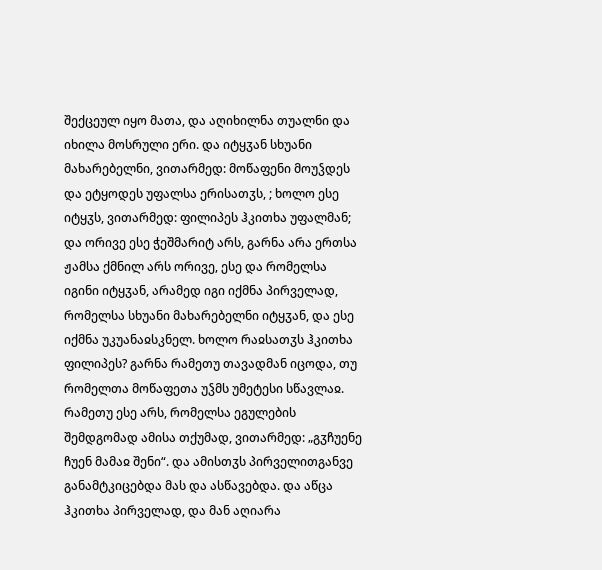შექცეულ იყო მათა, და აღიხილნა თუალნი და იხილა მოსრული ერი. და იტყჳან სხუანი მახარებელნი, ვითარმედ: მოწაფენი მოუჴდეს და ეტყოდეს უფალსა ერისათჳს, ; ხოლო ესე იტყჳს, ვითარმედ: ფილიპეს ჰკითხა უფალმან; და ორივე ესე ჭეშმარიტ არს, გარნა არა ერთსა ჟამსა ქმნილ არს ორივე, ესე და რომელსა იგინი იტყჳან, არამედ იგი იქმნა პირველად, რომელსა სხუანი მახარებელნი იტყჳან, და ესე იქმნა უკუანაჲსკნელ. ხოლო რაჲსათჳს ჰკითხა ფილიპეს? გარნა რამეთუ თავადმან იცოდა, თუ რომელთა მოწაფეთა უჴმს უმეტესი სწავლაჲ. რამეთუ ესე არს, რომელსა ეგულების შემდგომად ამისა თქუმად, ვითარმედ: „გჳჩუენე ჩუენ მამაჲ შენი“. და ამისთჳს პირველითგანვე განამტკიცებდა მას და ასწავებდა. და აწცა ჰკითხა პირველად, და მან აღიარა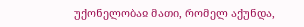უქონელობაჲ მათი, რომელ აქუნდა,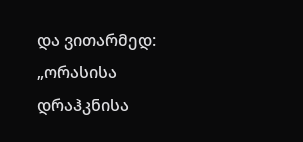და ვითარმედ: „ორასისა დრაჰკნისა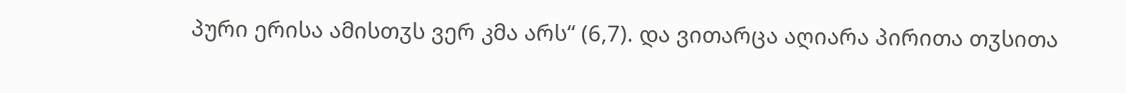პური ერისა ამისთჳს ვერ კმა არს“ (6,7). და ვითარცა აღიარა პირითა თჳსითა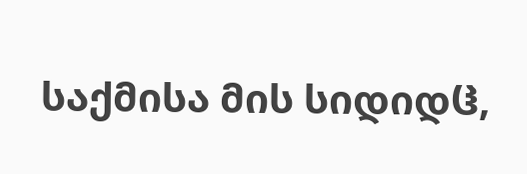საქმისა მის სიდიდჱ,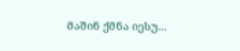მაშინ ქმნა იესუ...